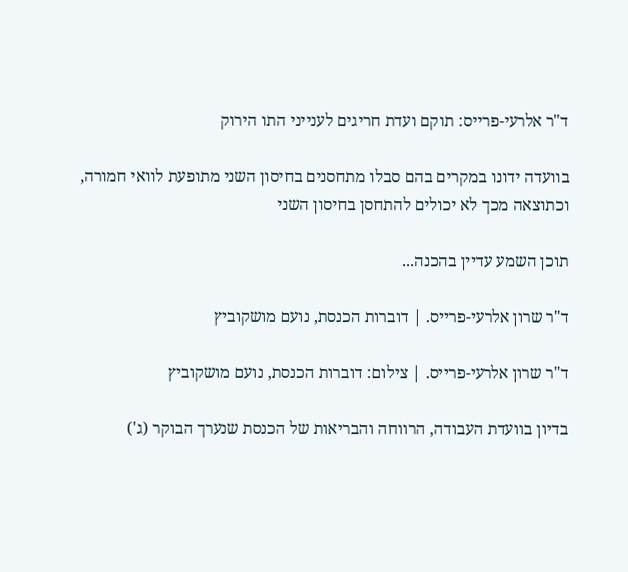ד"ר אלרעי-פרייס: תוקם ועדת חריגים לענייני התו הירוק

בוועדה ידונו במקרים בהם סבלו מתחסנים בחיסון השני מתופעת לוואי חמורה, וכתוצאה מכך לא יכולים להתחסן בחיסון השני

תוכן השמע עדיין בהכנה...

ד"ר שרון אלרעי-פרייס. | דוברות הכנסת, נועם מושקוביץ

ד"ר שרון אלרעי-פרייס. | צילום: דוברות הכנסת, נועם מושקוביץ

בדיון בוועדת העבודה, הרווחה והבריאות של הכנסת שנערך הבוקר (ג')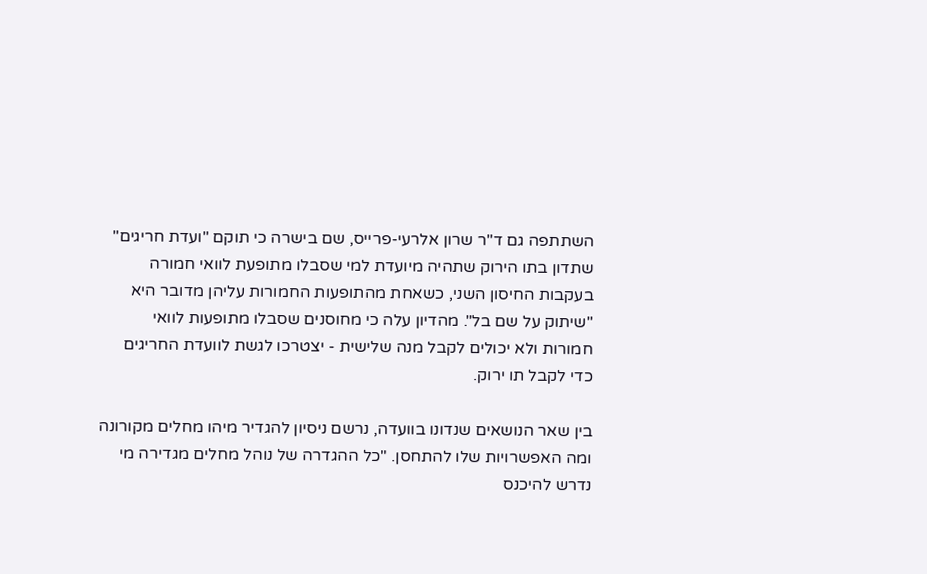השתתפה גם ד"ר שרון אלרעי-פרייס, שם בישרה כי תוקם "ועדת חריגים" שתדון בתו הירוק שתהיה מיועדת למי שסבלו מתופעת לוואי חמורה בעקבות החיסון השני, כשאחת מהתופעות החמורות עליהן מדובר היא "שיתוק על שם בל". מהדיון עלה כי מחוסנים שסבלו מתופעות לוואי חמורות ולא יכולים לקבל מנה שלישית - יצטרכו לגשת לוועדת החריגים כדי לקבל תו ירוק.

בין שאר הנושאים שנדונו בוועדה, נרשם ניסיון להגדיר מיהו מחלים מקורונה ומה האפשרויות שלו להתחסן. "כל ההגדרה של נוהל מחלים מגדירה מי נדרש להיכנס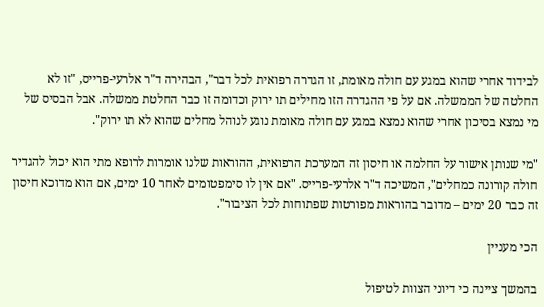לבידוד אחרי שהוא במגע עם חולה מאומת, זו הגדרה רפואית לכל דבר", הבהירה ד"ר אלרעי-פרייס, "זו לא החלטה של הממשלה. אם על פי ההגדרה הזו מחילים תו ירוק וכדומה זו כבר החלטת ממשלה. אבל הבסיס של מי נמצא בסיכון אחרי שהוא נמצא במגע עם חולה מאומת נוגע לנוהל מחלים שהוא לא תו ירוק".

"מי שנותן אישור על החלמה או חיסון זה המערכת הרפואית, ההוראות שלנו אומרות לרופא מתי הוא יכול להגדיר חולה קורונה כמחלים", המשיכה ד"ר אלרעי-פרייס. "אם אין לו סימפטומים לאחר 10 ימים, אם הוא מדוכא חיסון זה כבר 20 ימים – מדובר בהוראות מפורטות שפתוחות לכל הציבור".

הכי מעניין

בהמשך ציינה כי דיוני הצוות לטיפול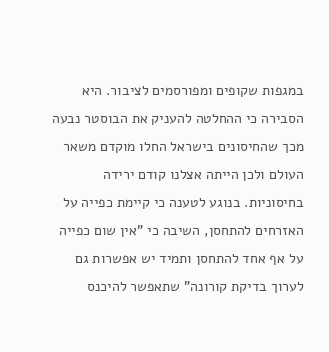במגפות שקופים ומפורסמים לציבור. היא הסבירה כי ההחלטה להעניק את הבוסטר נבעה מכך שהחיסונים בישראל החלו מוקדם משאר העולם ולכן הייתה אצלנו קודם ירידה בחיסוניות. בנוגע לטענה כי קיימת כפייה על האזרחים להתחסן, השיבה כי "אין שום כפייה על אף אחד להתחסן ותמיד יש אפשרות גם לערוך בדיקת קורונה" שתאפשר להיכנס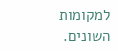למקומות השונים.